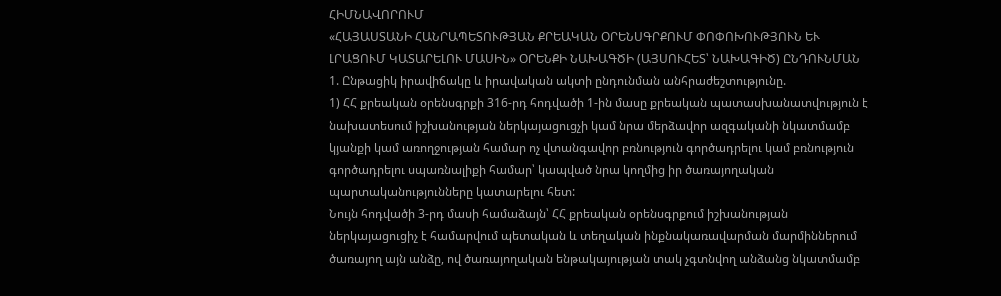ՀԻՄՆԱՎՈՐՈՒՄ
«ՀԱՅԱՍՏԱՆԻ ՀԱՆՐԱՊԵՏՈՒԹՅԱՆ ՔՐԵԱԿԱՆ ՕՐԵՆՍԳՐՔՈՒՄ ՓՈՓՈԽՈՒԹՅՈՒՆ ԵՒ ԼՐԱՑՈՒՄ ԿԱՏԱՐԵԼՈՒ ՄԱՍԻՆ» ՕՐԵՆՔԻ ՆԱԽԱԳԾԻ (ԱՅՍՈՒՀԵՏ՝ ՆԱԽԱԳԻԾ) ԸՆԴՈՒՆՄԱՆ
1. Ընթացիկ իրավիճակը և իրավական ակտի ընդունման անհրաժեշտությունը.
1) ՀՀ քրեական օրենսգրքի 316-րդ հոդվածի 1-ին մասը քրեական պատասխանատվություն է նախատեսում իշխանության ներկայացուցչի կամ նրա մերձավոր ազգականի նկատմամբ կյանքի կամ առողջության համար ոչ վտանգավոր բռնություն գործադրելու կամ բռնություն գործադրելու սպառնալիքի համար՝ կապված նրա կողմից իր ծառայողական պարտականությունները կատարելու հետ:
Նույն հոդվածի 3-րդ մասի համաձայն՝ ՀՀ քրեական օրենսգրքում իշխանության ներկայացուցիչ է համարվում պետական և տեղական ինքնակառավարման մարմիններում ծառայող այն անձը, ով ծառայողական ենթակայության տակ չգտնվող անձանց նկատմամբ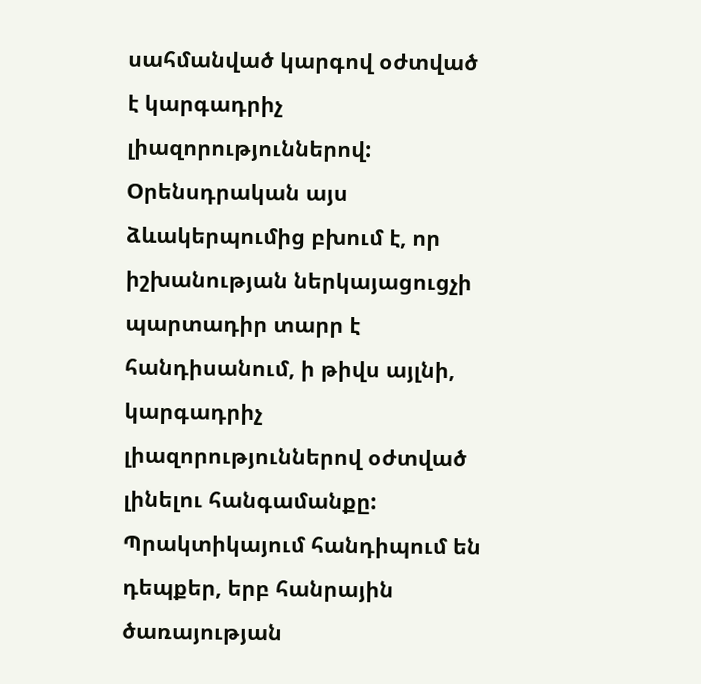սահմանված կարգով օժտված է կարգադրիչ լիազորություններով:
Oրենսդրական այս ձևակերպումից բխում է, որ իշխանության ներկայացուցչի պարտադիր տարր է հանդիսանում, ի թիվս այլնի, կարգադրիչ լիազորություններով օժտված լինելու հանգամանքը: Պրակտիկայում հանդիպում են դեպքեր, երբ հանրային ծառայության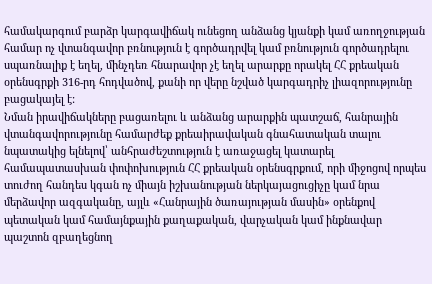համակարգում բարձր կարգավիճակ ունեցող անձանց կյանքի կամ առողջության համար ոչ վտանգավոր բռնություն է գործադրվել կամ բռնություն գործադրելու սպառնալիք է եղել, մինչդեռ հնարավոր չէ եղել արարքը որակել ՀՀ քրեական օրենսգրքի 316-րդ հոդվածով, քանի որ վերը նշված կարգադրիչ լիազորությունը բացակայել է:
Նման իրավիճակները բացառելու և անձանց արարքին պատշաճ, հանրային վտանգավորությունը համարժեք քրեաիրավական գնահատական տալու նպատակից ելնելով՝ անհրաժեշտություն է առաջացել կատարել համապատասխան փոփոխություն ՀՀ քրեական օրենսգրքում, որի միջոցով որպես տուժող հանդես կգան ոչ միայն իշխանության ներկայացուցիչը կամ նրա մերձավոր ազգականը, այլև «Հանրային ծառայության մասին» օրենքով պետական կամ համայնքային քաղաքական, վարչական կամ ինքնավար պաշտոն զբաղեցնող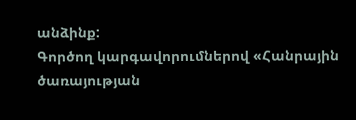անձինք:
Գործող կարգավորումներով «Հանրային ծառայության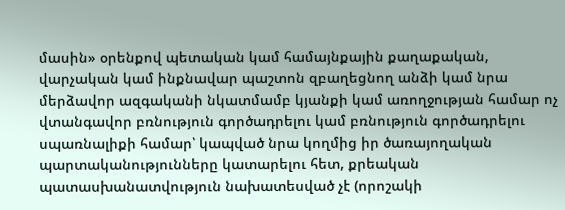մասին» օրենքով պետական կամ համայնքային քաղաքական, վարչական կամ ինքնավար պաշտոն զբաղեցնող անձի կամ նրա մերձավոր ազգականի նկատմամբ կյանքի կամ առողջության համար ոչ վտանգավոր բռնություն գործադրելու կամ բռնություն գործադրելու սպառնալիքի համար՝ կապված նրա կողմից իր ծառայողական պարտականությունները կատարելու հետ, քրեական պատասխանատվություն նախատեսված չէ (որոշակի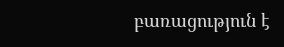բառացություն է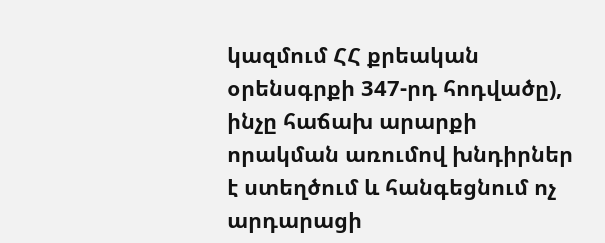կազմում ՀՀ քրեական օրենսգրքի 347-րդ հոդվածը), ինչը հաճախ արարքի որակման առումով խնդիրներ է ստեղծում և հանգեցնում ոչ արդարացի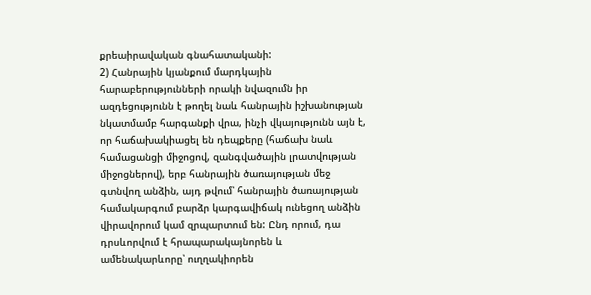քրեաիրավական գնահատականի:
2) Հանրային կյանքում մարդկային հարաբերությունների որակի նվազումն իր ազդեցությունն է թողել նաև հանրային իշխանության նկատմամբ հարգանքի վրա, ինչի վկայությունն այն է, որ հաճախակիացել են դեպքերը (հաճախ նաև համացանցի միջոցով, զանգվածային լրատվության միջոցներով), երբ հանրային ծառայության մեջ գտնվող անձին, այդ թվում՝ հանրային ծառայության համակարգում բարձր կարգավիճակ ունեցող անձին վիրավորում կամ զրպարտում են: Ընդ որում, դա դրսևորվում է հրապարակայնորեն և ամենակարևորը՝ ուղղակիորեն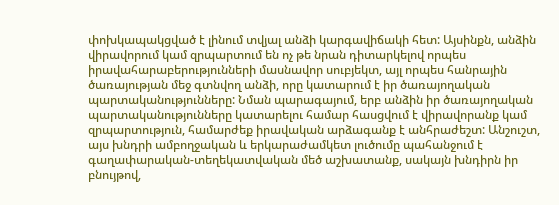փոխկապակցված է լինում տվյալ անձի կարգավիճակի հետ: Այսինքն, անձին վիրավորում կամ զրպարտում են ոչ թե նրան դիտարկելով որպես իրավահարաբերությունների մասնավոր սուբյեկտ, այլ որպես հանրային ծառայության մեջ գտնվող անձի, որը կատարում է իր ծառայողական պարտականությունները: Նման պարագայում, երբ անձին իր ծառայողական պարտականությունները կատարելու համար հասցվում է վիրավորանք կամ զրպարտություն, համարժեք իրավական արձագանք է անհրաժեշտ: Անշուշտ, այս խնդրի ամբողջական և երկարաժամկետ լուծումը պահանջում է գաղափարական-տեղեկատվական մեծ աշխատանք, սակայն խնդիրն իր բնույթով,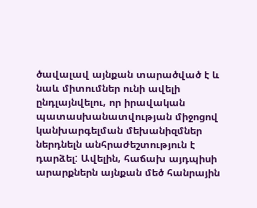ծավալավ այնքան տարածված է և նաև միտումներ ունի ավելի ընդլայնվելու, որ իրավական պատասխանատվության միջոցով կանխարգելման մեխանիզմներ ներդնելն անհրաժեշտություն է դարձել: Ավելին, հաճախ այդպիսի արարքներն այնքան մեծ հանրային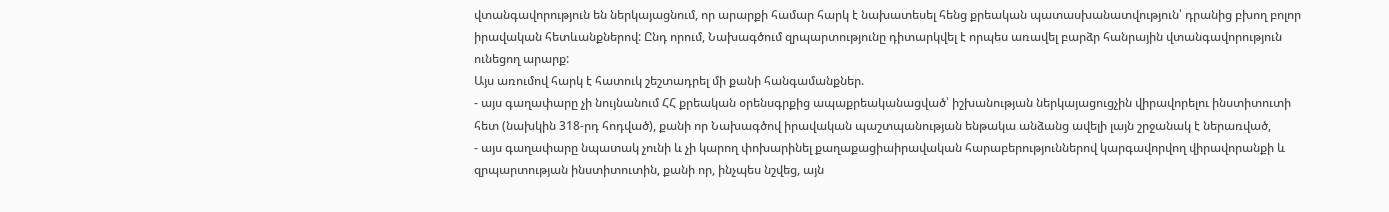վտանգավորություն են ներկայացնում, որ արարքի համար հարկ է նախատեսել հենց քրեական պատասխանատվություն՝ դրանից բխող բոլոր իրավական հետևանքներով: Ընդ որում, Նախագծում զրպարտությունը դիտարկվել է որպես առավել բարձր հանրային վտանգավորություն ունեցող արարք:
Այս առումով հարկ է հատուկ շեշտադրել մի քանի հանգամանքներ.
- այս գաղափարը չի նույնանում ՀՀ քրեական օրենսգրքից ապաքրեականացված՝ իշխանության ներկայացուցչին վիրավորելու ինստիտուտի հետ (նախկին 318-րդ հոդված), քանի որ Նախագծով իրավական պաշտպանության ենթակա անձանց ավելի լայն շրջանակ է ներառված,
- այս գաղափարը նպատակ չունի և չի կարող փոխարինել քաղաքացիաիրավական հարաբերություններով կարգավորվող վիրավորանքի և զրպարտության ինստիտուտին, քանի որ, ինչպես նշվեց, այն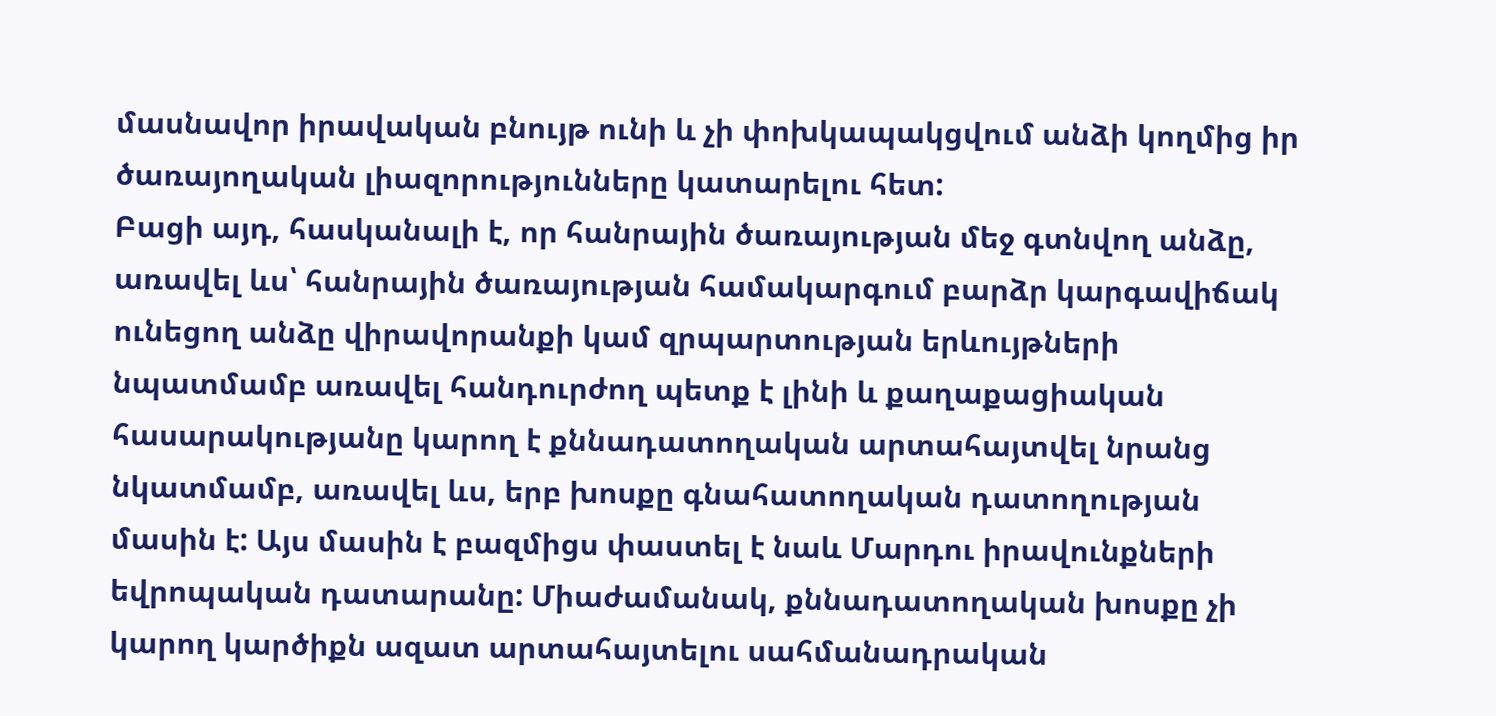մասնավոր իրավական բնույթ ունի և չի փոխկապակցվում անձի կողմից իր ծառայողական լիազորությունները կատարելու հետ:
Բացի այդ, հասկանալի է, որ հանրային ծառայության մեջ գտնվող անձը, առավել ևս՝ հանրային ծառայության համակարգում բարձր կարգավիճակ ունեցող անձը վիրավորանքի կամ զրպարտության երևույթների նպատմամբ առավել հանդուրժող պետք է լինի և քաղաքացիական հասարակությանը կարող է քննադատողական արտահայտվել նրանց նկատմամբ, առավել ևս, երբ խոսքը գնահատողական դատողության մասին է: Այս մասին է բազմիցս փաստել է նաև Մարդու իրավունքների եվրոպական դատարանը: Միաժամանակ, քննադատողական խոսքը չի կարող կարծիքն ազատ արտահայտելու սահմանադրական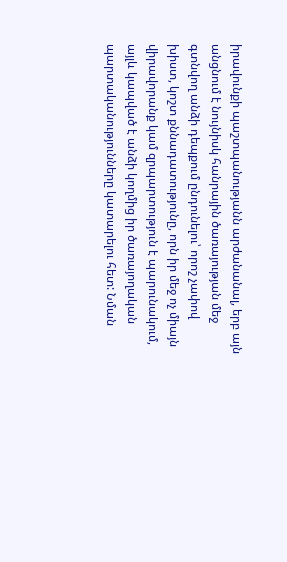իրավունքի պաշտպանությանն արժանանալ, երբ այն անցնում է նույնիսկ հանրային ծառայության մեջ գտնվող անձի դեպքում ընդունելու՝ որոշ չափով խիստ, կոշտ քննադատությունը, որն իր մեջ ոչ միայն վիրավորանք կամ զրպարտություն է պարունակում, այլև կապված է անձի կողմից իր ծառայողական պարտականությունները կատարելու հետ: Նման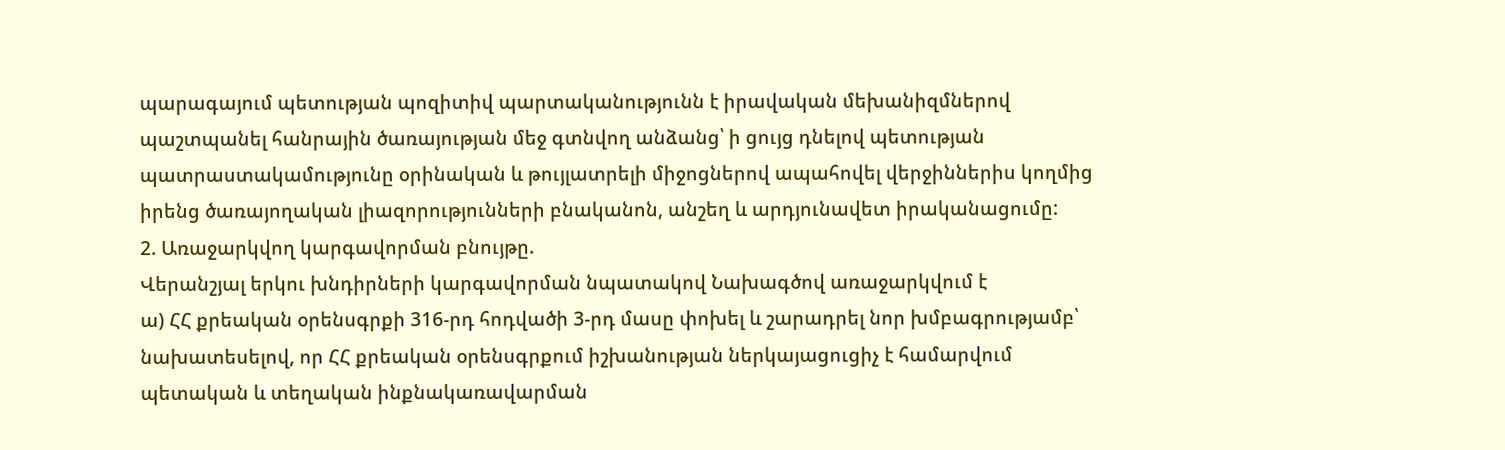պարագայում պետության պոզիտիվ պարտականությունն է իրավական մեխանիզմներով պաշտպանել հանրային ծառայության մեջ գտնվող անձանց՝ ի ցույց դնելով պետության պատրաստակամությունը օրինական և թույլատրելի միջոցներով ապահովել վերջիններիս կողմից իրենց ծառայողական լիազորությունների բնականոն, անշեղ և արդյունավետ իրականացումը:
2. Առաջարկվող կարգավորման բնույթը.
Վերանշյալ երկու խնդիրների կարգավորման նպատակով Նախագծով առաջարկվում է
ա) ՀՀ քրեական օրենսգրքի 316-րդ հոդվածի 3-րդ մասը փոխել և շարադրել նոր խմբագրությամբ՝ նախատեսելով, որ ՀՀ քրեական օրենսգրքում իշխանության ներկայացուցիչ է համարվում պետական և տեղական ինքնակառավարման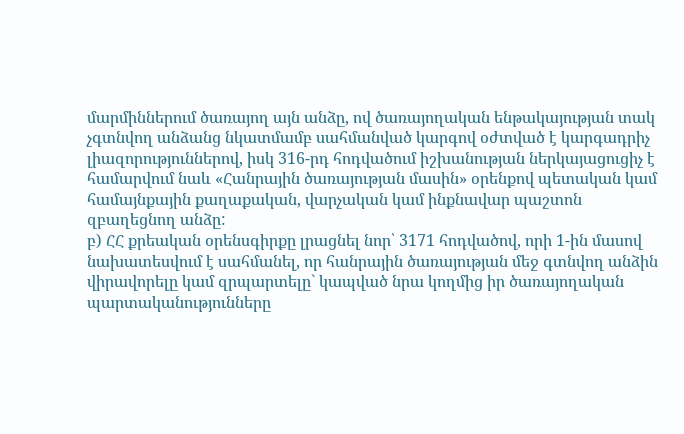մարմիններում ծառայող այն անձը, ով ծառայողական ենթակայության տակ չգտնվող անձանց նկատմամբ սահմանված կարգով օժտված է կարգադրիչ լիազորություններով, իսկ 316-րդ հոդվածում իշխանության ներկայացուցիչ է համարվում նաև «Հանրային ծառայության մասին» օրենքով պետական կամ համայնքային քաղաքական, վարչական կամ ինքնավար պաշտոն զբաղեցնող անձը:
բ) ՀՀ քրեական օրենսգիրքը լրացնել նոր՝ 3171 հոդվածով, որի 1-ին մասով նախատեսվում է սահմանել, որ հանրային ծառայության մեջ գտնվող անձին վիրավորելը կամ զրպարտելը` կապված նրա կողմից իր ծառայողական պարտականությունները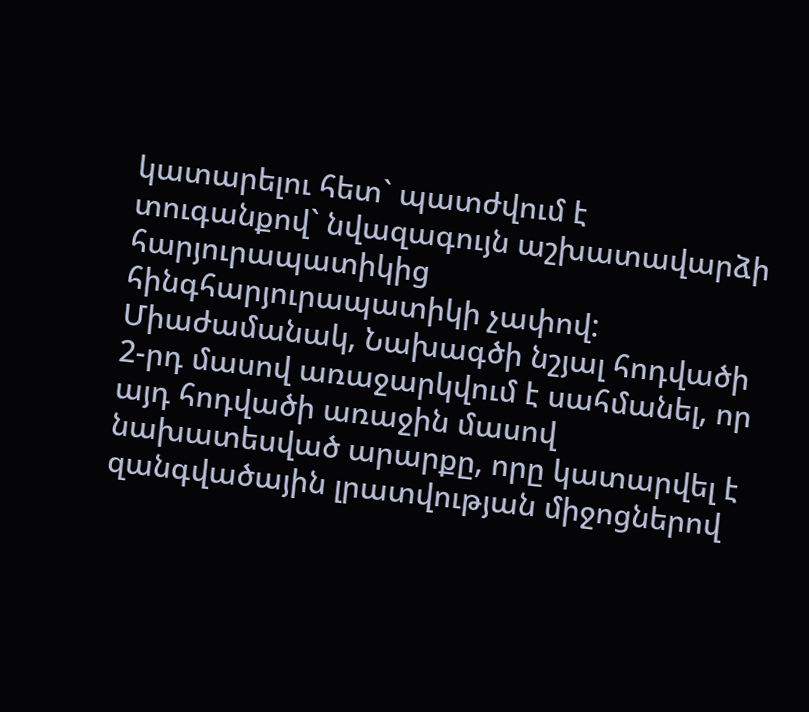կատարելու հետ` պատժվում է տուգանքով` նվազագույն աշխատավարձի հարյուրապատիկից հինգհարյուրապատիկի չափով: Միաժամանակ, Նախագծի նշյալ հոդվածի 2-րդ մասով առաջարկվում է սահմանել, որ այդ հոդվածի առաջին մասով նախատեսված արարքը, որը կատարվել է զանգվածային լրատվության միջոցներով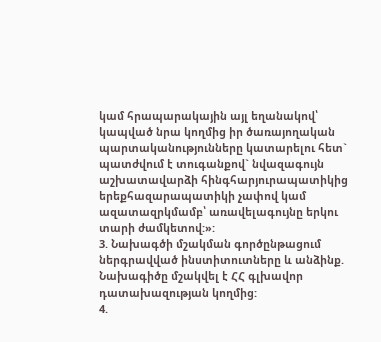կամ հրապարակային այլ եղանակով՝ կապված նրա կողմից իր ծառայողական պարտականությունները կատարելու հետ` պատժվում է տուգանքով` նվազագույն աշխատավարձի հինգհարյուրապատիկից երեքհազարապատիկի չափով կամ ազատազրկմամբ՝ առավելագույնը երկու տարի ժամկետով:»:
3. Նախագծի մշակման գործընթացում ներգրավված ինստիտուտները և անձինք.
Նախագիծը մշակվել է ՀՀ գլխավոր դատախազության կողմից:
4.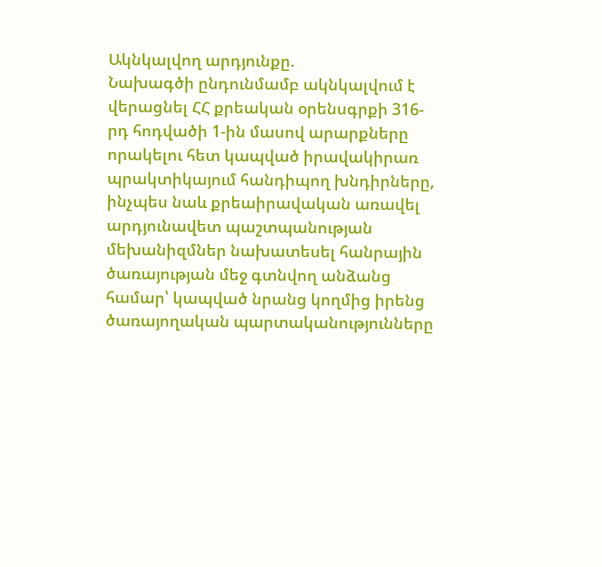Ակնկալվող արդյունքը.
Նախագծի ընդունմամբ ակնկալվում է վերացնել ՀՀ քրեական օրենսգրքի 316-րդ հոդվածի 1-ին մասով արարքները որակելու հետ կապված իրավակիրառ պրակտիկայում հանդիպող խնդիրները, ինչպես նաև քրեաիրավական առավել արդյունավետ պաշտպանության մեխանիզմներ նախատեսել հանրային ծառայության մեջ գտնվող անձանց համար՝ կապված նրանց կողմից իրենց ծառայողական պարտականությունները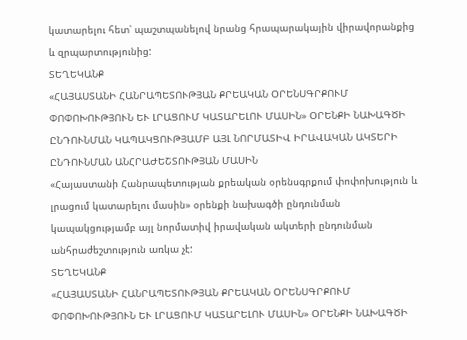կատարելու հետ՝ պաշտպանելով նրանց հրապարակային վիրավորանքից և զրպարտությունից:
ՏԵՂԵԿԱՆՔ
«ՀԱՅԱՍՏԱՆԻ ՀԱՆՐԱՊԵՏՈՒԹՅԱՆ ՔՐԵԱԿԱՆ ՕՐԵՆՍԳՐՔՈՒՄ ՓՈՓՈԽՈՒԹՅՈՒՆ ԵՒ ԼՐԱՑՈՒՄ ԿԱՏԱՐԵԼՈՒ ՄԱՍԻՆ» ՕՐԵՆՔԻ ՆԱԽԱԳԾԻ ԸՆԴՈՒՆՄԱՆ ԿԱՊԱԿՑՈՒԹՅԱՄԲ ԱՅԼ ՆՈՐՄԱՏԻՎ ԻՐԱՎԱԿԱՆ ԱԿՏԵՐԻ ԸՆԴՈՒՆՄԱՆ ԱՆՀՐԱԺԵՇՏՈՒԹՅԱՆ ՄԱՍԻՆ
«Հայաստանի Հանրապետության քրեական օրենսգրքում փոփոխություն և լրացում կատարելու մասին» օրենքի նախագծի ընդունման կապակցությամբ այլ նորմատիվ իրավական ակտերի ընդունման անհրաժեշտություն առկա չէ:
ՏԵՂԵԿԱՆՔ
«ՀԱՅԱՍՏԱՆԻ ՀԱՆՐԱՊԵՏՈՒԹՅԱՆ ՔՐԵԱԿԱՆ ՕՐԵՆՍԳՐՔՈՒՄ ՓՈՓՈԽՈՒԹՅՈՒՆ ԵՒ ԼՐԱՑՈՒՄ ԿԱՏԱՐԵԼՈՒ ՄԱՍԻՆ» ՕՐԵՆՔԻ ՆԱԽԱԳԾԻ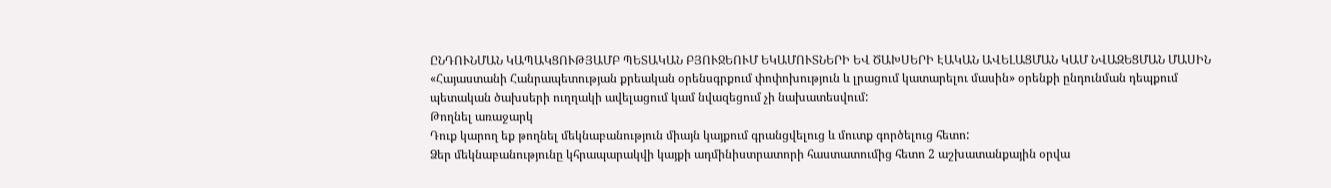ԸՆԴՈՒՆՄԱՆ ԿԱՊԱԿՑՈՒԹՅԱՄԲ ՊԵՏԱԿԱՆ ԲՅՈՒՋԵՈՒՄ ԵԿԱՄՈՒՏՆԵՐԻ ԵՎ ԾԱԽՍԵՐԻ ԷԱԿԱՆ ԱՎԵԼԱՑՄԱՆ ԿԱՄ ՆՎԱԶԵՑՄԱՆ ՄԱՍԻՆ
«Հայաստանի Հանրապետության քրեական օրենսգրքում փոփոխություն և լրացում կատարելու մասին» օրենքի ընդունման դեպքում պետական ծախսերի ուղղակի ավելացում կամ նվազեցում չի նախատեսվում:
Թողնել առաջարկ
Դուք կարող եք թողնել մեկնաբանություն միայն կայքում գրանցվելուց և մուտք գործելուց հետո:
Ձեր մեկնաբանությունը կհրապարակվի կայքի ադմինիստրատորի հաստատումից հետո 2 աշխատանքային օրվա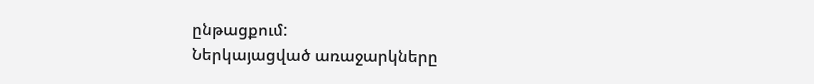ընթացքում:
Ներկայացված առաջարկները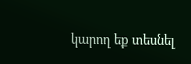կարող եք տեսնել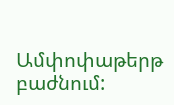Ամփոփաթերթ բաժնում: